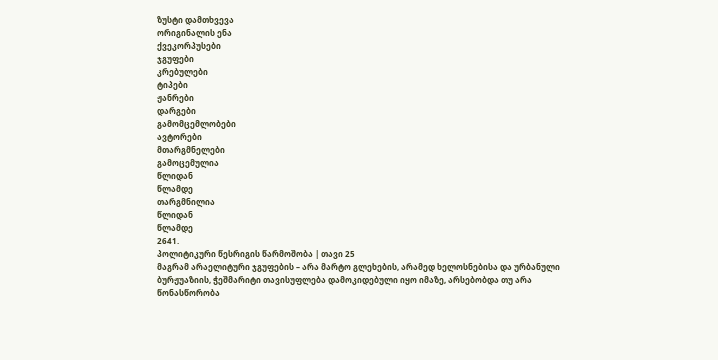ზუსტი დამთხვევა
ორიგინალის ენა
ქვეკორპუსები
ჯგუფები
კრებულები
ტიპები
ჟანრები
დარგები
გამომცემლობები
ავტორები
მთარგმნელები
გამოცემულია
წლიდან
წლამდე
თარგმნილია
წლიდან
წლამდე
2641.
პოლიტიკური წესრიგის წარმოშობა | თავი 25
მაგრამ არაელიტური ჯგუფების – არა მარტო გლეხების, არამედ ხელოსნებისა და ურბანული ბურჟუაზიის, ჭეშმარიტი თავისუფლება დამოკიდებული იყო იმაზე, არსებობდა თუ არა წონასწორობა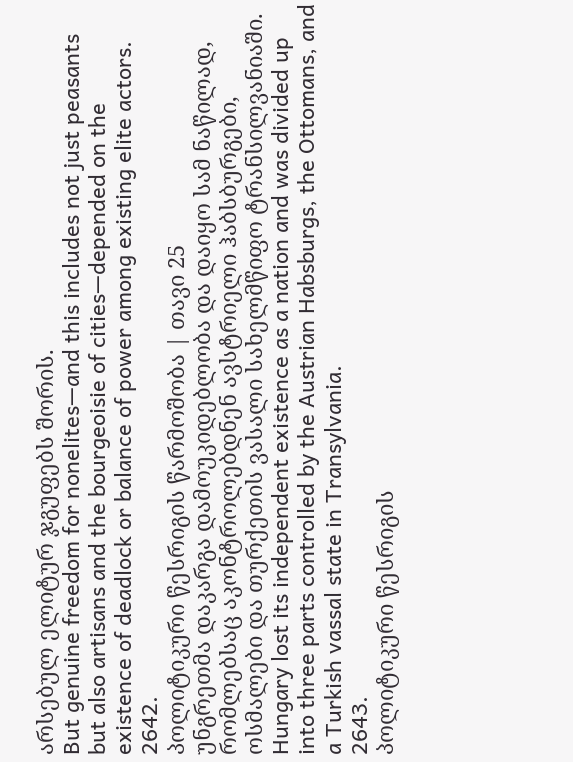არსებულ ელიტურ ჯგუფებს შორის.
But genuine freedom for nonelites—and this includes not just peasants but also artisans and the bourgeoisie of cities—depended on the existence of deadlock or balance of power among existing elite actors.
2642.
პოლიტიკური წესრიგის წარმოშობა | თავი 25
უნგრეთმა დაკარგა დამოუკიდებლობა და დაიყო სამ ნაწილად, რომლებსაც აკონტროლებდნენ ავსტრიელი ჰაბსბურგები, ოსმალები და თურქეთის ვასალი სახელმწიფო ტრანსილვანიაში.
Hungary lost its independent existence as a nation and was divided up into three parts controlled by the Austrian Habsburgs, the Ottomans, and a Turkish vassal state in Transylvania.
2643.
პოლიტიკური წესრიგის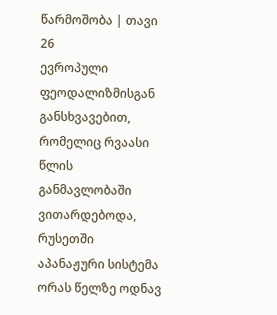წარმოშობა | თავი 26
ევროპული ფეოდალიზმისგან განსხვავებით, რომელიც რვაასი წლის განმავლობაში ვითარდებოდა, რუსეთში აპანაჟური სისტემა ორას წელზე ოდნავ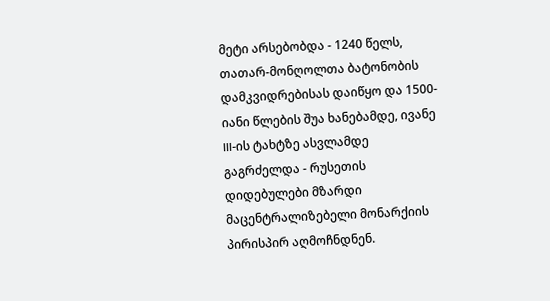მეტი არსებობდა - 1240 წელს, თათარ-მონღოლთა ბატონობის დამკვიდრებისას დაიწყო და 1500-იანი წლების შუა ხანებამდე, ივანე III-ის ტახტზე ასვლამდე გაგრძელდა - რუსეთის დიდებულები მზარდი მაცენტრალიზებელი მონარქიის პირისპირ აღმოჩნდნენ.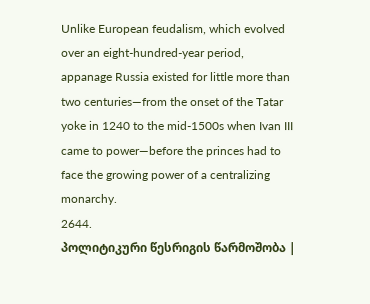Unlike European feudalism, which evolved over an eight-hundred-year period, appanage Russia existed for little more than two centuries—from the onset of the Tatar yoke in 1240 to the mid-1500s when Ivan III came to power—before the princes had to face the growing power of a centralizing monarchy.
2644.
პოლიტიკური წესრიგის წარმოშობა |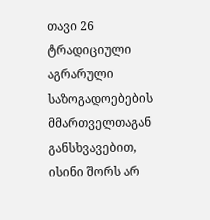თავი 26
ტრადიციული აგრარული საზოგადოებების მმართველთაგან განსხვავებით, ისინი შორს არ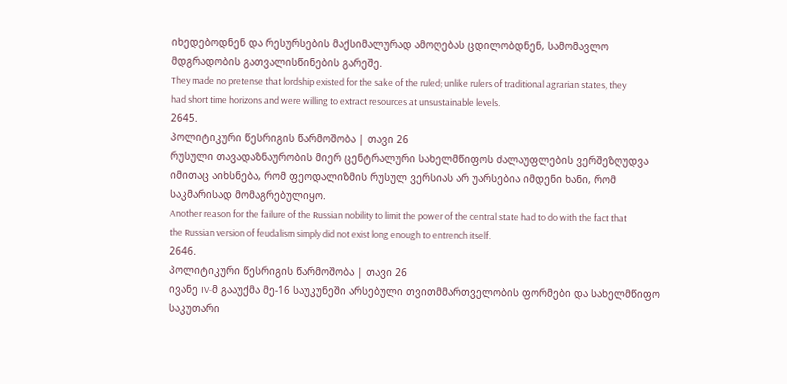იხედებოდნენ და რესურსების მაქსიმალურად ამოღებას ცდილობდნენ, სამომავლო მდგრადობის გათვალისწინების გარეშე.
They made no pretense that lordship existed for the sake of the ruled; unlike rulers of traditional agrarian states, they had short time horizons and were willing to extract resources at unsustainable levels.
2645.
პოლიტიკური წესრიგის წარმოშობა | თავი 26
რუსული თავადაზნაურობის მიერ ცენტრალური სახელმწიფოს ძალაუფლების ვერშეზღუდვა იმითაც აიხსნება, რომ ფეოდალიზმის რუსულ ვერსიას არ უარსებია იმდენი ხანი, რომ საკმარისად მომაგრებულიყო.
Another reason for the failure of the Russian nobility to limit the power of the central state had to do with the fact that the Russian version of feudalism simply did not exist long enough to entrench itself.
2646.
პოლიტიკური წესრიგის წარმოშობა | თავი 26
ივანე IV-მ გააუქმა მე-16 საუკუნეში არსებული თვითმმართველობის ფორმები და სახელმწიფო საკუთარი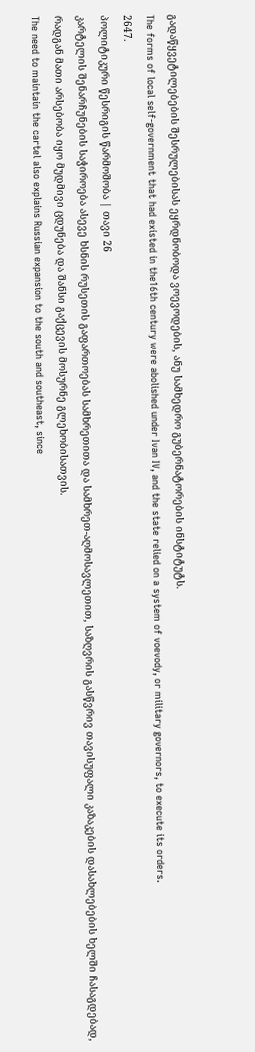გადაწყვეტილებების შესრულებისას ეყრდნობოდა ვოევოდების, ანუ სამხედრო გუბერნატორების ინსტიტუტს.
The forms of local self-government that had existed in the16th century were abolished under Ivan IV, and the state relied on a system of voevody, or military governors, to execute its orders.
2647.
პოლიტიკური წესრიგის წარმოშობა | თავი 26
კარტელის შენარჩუნების საჭიროება ასევე ხსნის რუსეთის გაფართოებას სამხრეთითა და სამხრეთ-აღმოსავლეთით, საზღვრის გასწვრივ თავისუფალი კაზაკების დასახლებების ხელში ჩასაგდებად, რადგან მათი არსებობა იყო მუდმივი ცდუნება და შანსი გაქცევის მოსურნე გლეხობისათვის.
The need to maintain the cartel also explains Russian expansion to the south and southeast, since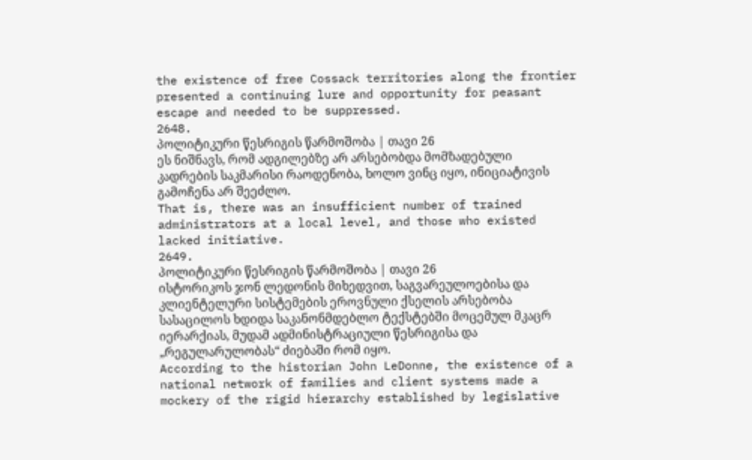the existence of free Cossack territories along the frontier presented a continuing lure and opportunity for peasant escape and needed to be suppressed.
2648.
პოლიტიკური წესრიგის წარმოშობა | თავი 26
ეს ნიშნავს, რომ ადგილებზე არ არსებობდა მომზადებული კადრების საკმარისი რაოდენობა, ხოლო ვინც იყო, ინიციატივის გამოჩენა არ შეეძლო.
That is, there was an insufficient number of trained administrators at a local level, and those who existed lacked initiative.
2649.
პოლიტიკური წესრიგის წარმოშობა | თავი 26
ისტორიკოს ჯონ ლედონის მიხედვით, საგვარეულოებისა და კლიენტელური სისტემების ეროვნული ქსელის არსებობა სასაცილოს ხდიდა საკანონმდებლო ტექსტებში მოცემულ მკაცრ იერარქიას, მუდამ ადმინისტრაციული წესრიგისა და „რეგულარულობას“ ძიებაში რომ იყო.
According to the historian John LeDonne, the existence of a national network of families and client systems made a mockery of the rigid hierarchy established by legislative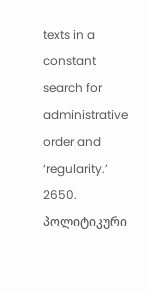texts in a constant search for administrative order and ‘regularity.’
2650.
პოლიტიკური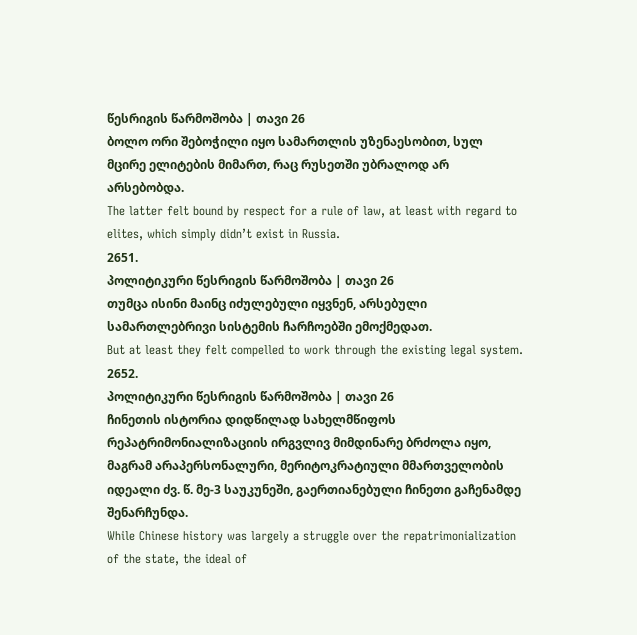წესრიგის წარმოშობა | თავი 26
ბოლო ორი შებოჭილი იყო სამართლის უზენაესობით, სულ მცირე ელიტების მიმართ, რაც რუსეთში უბრალოდ არ არსებობდა.
The latter felt bound by respect for a rule of law, at least with regard to elites, which simply didn’t exist in Russia.
2651.
პოლიტიკური წესრიგის წარმოშობა | თავი 26
თუმცა ისინი მაინც იძულებული იყვნენ, არსებული სამართლებრივი სისტემის ჩარჩოებში ემოქმედათ.
But at least they felt compelled to work through the existing legal system.
2652.
პოლიტიკური წესრიგის წარმოშობა | თავი 26
ჩინეთის ისტორია დიდწილად სახელმწიფოს რეპატრიმონიალიზაციის ირგვლივ მიმდინარე ბრძოლა იყო, მაგრამ არაპერსონალური, მერიტოკრატიული მმართველობის იდეალი ძვ. წ. მე-3 საუკუნეში, გაერთიანებული ჩინეთი გაჩენამდე შენარჩუნდა.
While Chinese history was largely a struggle over the repatrimonialization of the state, the ideal of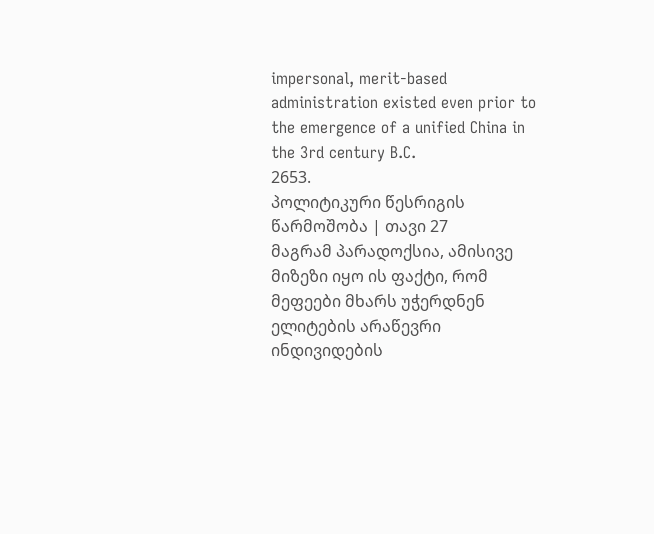impersonal, merit-based administration existed even prior to the emergence of a unified China in the 3rd century B.C.
2653.
პოლიტიკური წესრიგის წარმოშობა | თავი 27
მაგრამ პარადოქსია, ამისივე მიზეზი იყო ის ფაქტი, რომ მეფეები მხარს უჭერდნენ ელიტების არაწევრი ინდივიდების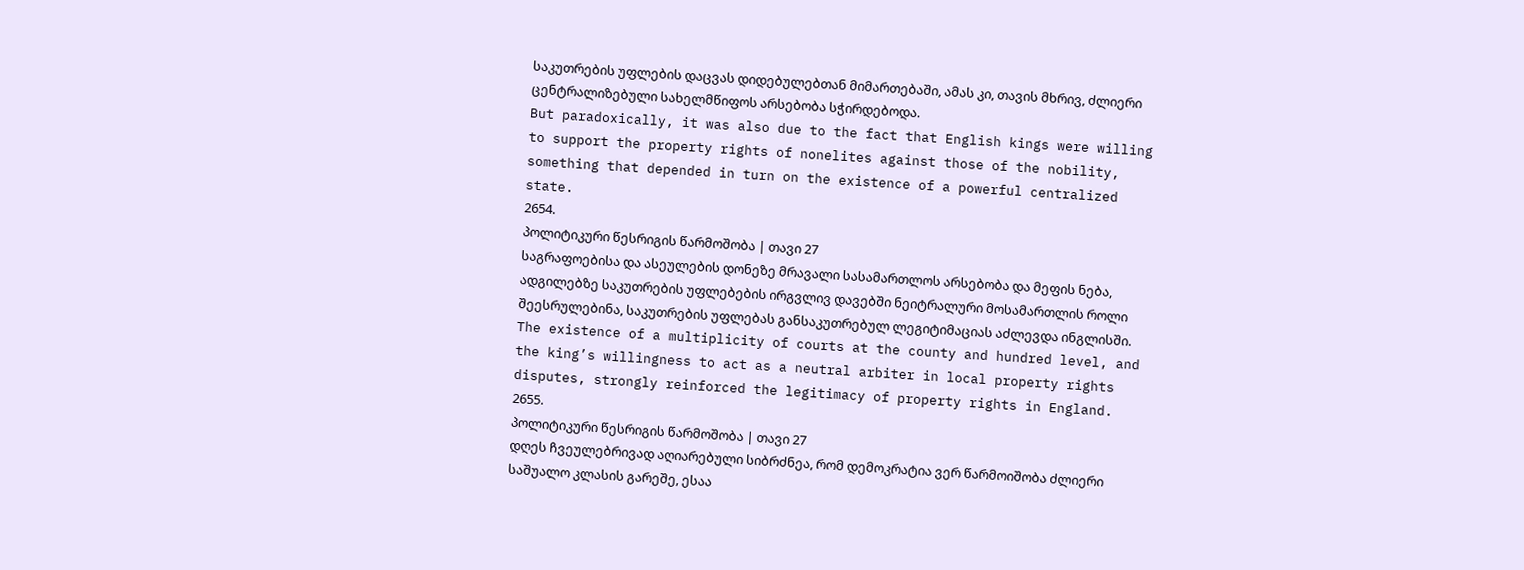საკუთრების უფლების დაცვას დიდებულებთან მიმართებაში, ამას კი, თავის მხრივ, ძლიერი ცენტრალიზებული სახელმწიფოს არსებობა სჭირდებოდა.
But paradoxically, it was also due to the fact that English kings were willing to support the property rights of nonelites against those of the nobility, something that depended in turn on the existence of a powerful centralized state.
2654.
პოლიტიკური წესრიგის წარმოშობა | თავი 27
საგრაფოებისა და ასეულების დონეზე მრავალი სასამართლოს არსებობა და მეფის ნება, ადგილებზე საკუთრების უფლებების ირგვლივ დავებში ნეიტრალური მოსამართლის როლი შეესრულებინა, საკუთრების უფლებას განსაკუთრებულ ლეგიტიმაციას აძლევდა ინგლისში.
The existence of a multiplicity of courts at the county and hundred level, and the king’s willingness to act as a neutral arbiter in local property rights disputes, strongly reinforced the legitimacy of property rights in England.
2655.
პოლიტიკური წესრიგის წარმოშობა | თავი 27
დღეს ჩვეულებრივად აღიარებული სიბრძნეა, რომ დემოკრატია ვერ წარმოიშობა ძლიერი საშუალო კლასის გარეშე, ესაა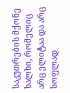საკუთრების მქონე ხალხი, რომელიც არც ელიტაა და არც სოფლად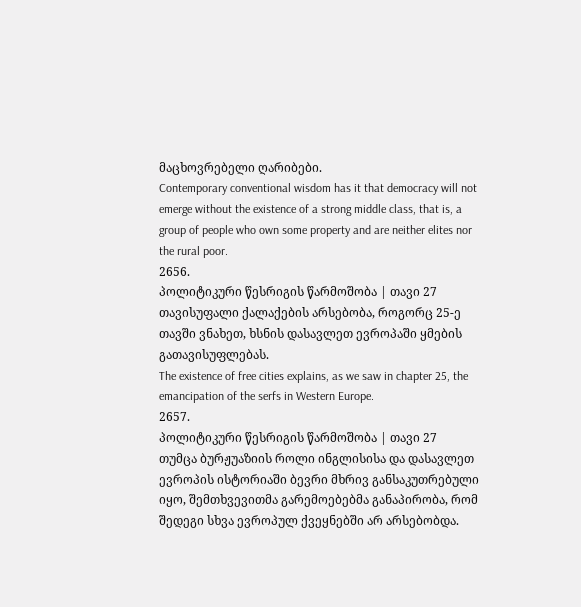მაცხოვრებელი ღარიბები.
Contemporary conventional wisdom has it that democracy will not emerge without the existence of a strong middle class, that is, a group of people who own some property and are neither elites nor the rural poor.
2656.
პოლიტიკური წესრიგის წარმოშობა | თავი 27
თავისუფალი ქალაქების არსებობა, როგორც 25-ე თავში ვნახეთ, ხსნის დასავლეთ ევროპაში ყმების გათავისუფლებას.
The existence of free cities explains, as we saw in chapter 25, the emancipation of the serfs in Western Europe.
2657.
პოლიტიკური წესრიგის წარმოშობა | თავი 27
თუმცა ბურჟუაზიის როლი ინგლისისა და დასავლეთ ევროპის ისტორიაში ბევრი მხრივ განსაკუთრებული იყო, შემთხვევითმა გარემოებებმა განაპირობა, რომ შედეგი სხვა ევროპულ ქვეყნებში არ არსებობდა.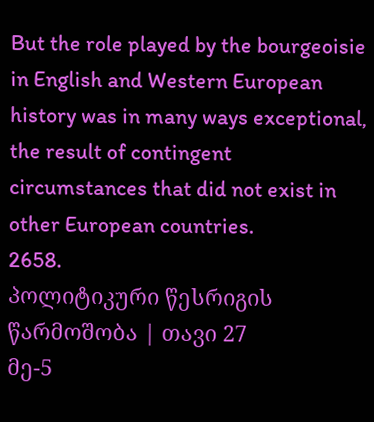But the role played by the bourgeoisie in English and Western European history was in many ways exceptional, the result of contingent circumstances that did not exist in other European countries.
2658.
პოლიტიკური წესრიგის წარმოშობა | თავი 27
მე-5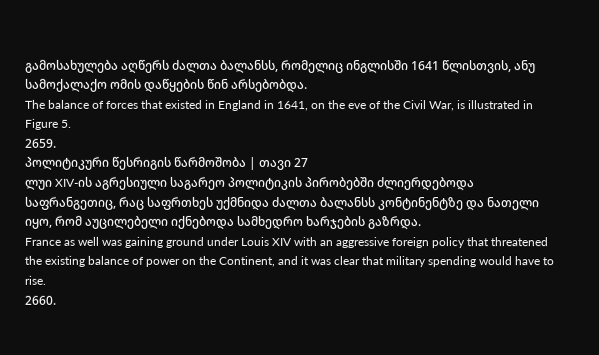გამოსახულება აღწერს ძალთა ბალანსს, რომელიც ინგლისში 1641 წლისთვის, ანუ სამოქალაქო ომის დაწყების წინ არსებობდა.
The balance of forces that existed in England in 1641, on the eve of the Civil War, is illustrated in Figure 5.
2659.
პოლიტიკური წესრიგის წარმოშობა | თავი 27
ლუი XIV-ის აგრესიული საგარეო პოლიტიკის პირობებში ძლიერდებოდა საფრანგეთიც, რაც საფრთხეს უქმნიდა ძალთა ბალანსს კონტინენტზე და ნათელი იყო, რომ აუცილებელი იქნებოდა სამხედრო ხარჯების გაზრდა.
France as well was gaining ground under Louis XIV with an aggressive foreign policy that threatened the existing balance of power on the Continent, and it was clear that military spending would have to rise.
2660.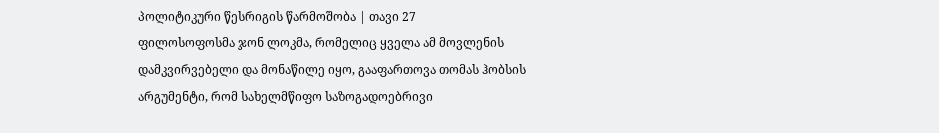პოლიტიკური წესრიგის წარმოშობა | თავი 27
ფილოსოფოსმა ჯონ ლოკმა, რომელიც ყველა ამ მოვლენის დამკვირვებელი და მონაწილე იყო, გააფართოვა თომას ჰობსის არგუმენტი, რომ სახელმწიფო საზოგადოებრივი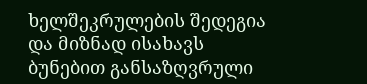ხელშეკრულების შედეგია და მიზნად ისახავს ბუნებით განსაზღვრული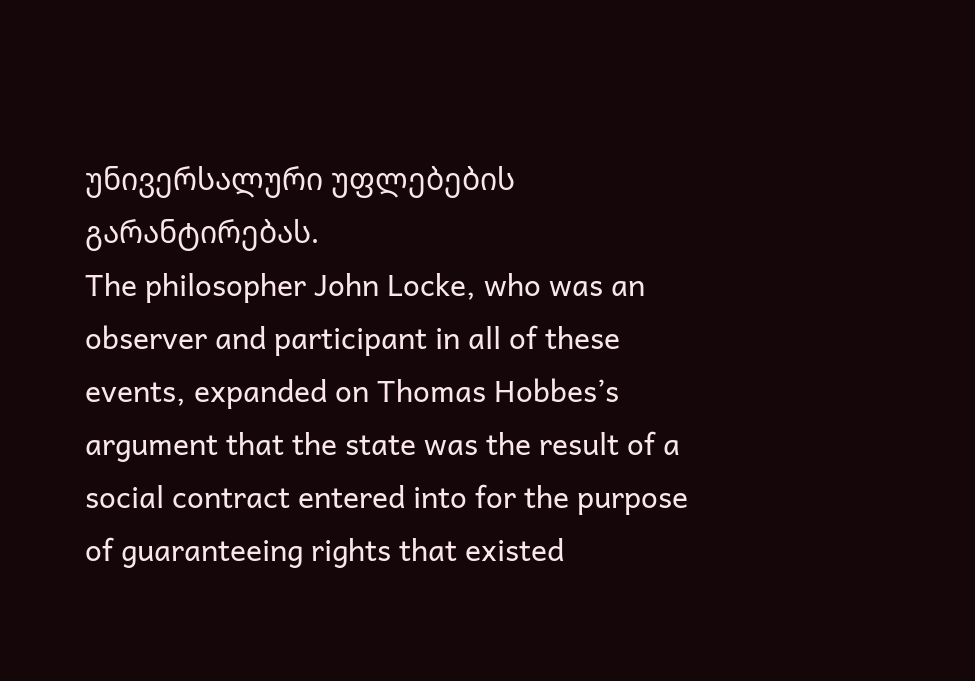უნივერსალური უფლებების გარანტირებას.
The philosopher John Locke, who was an observer and participant in all of these events, expanded on Thomas Hobbes’s argument that the state was the result of a social contract entered into for the purpose of guaranteeing rights that existed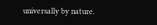universally by nature.